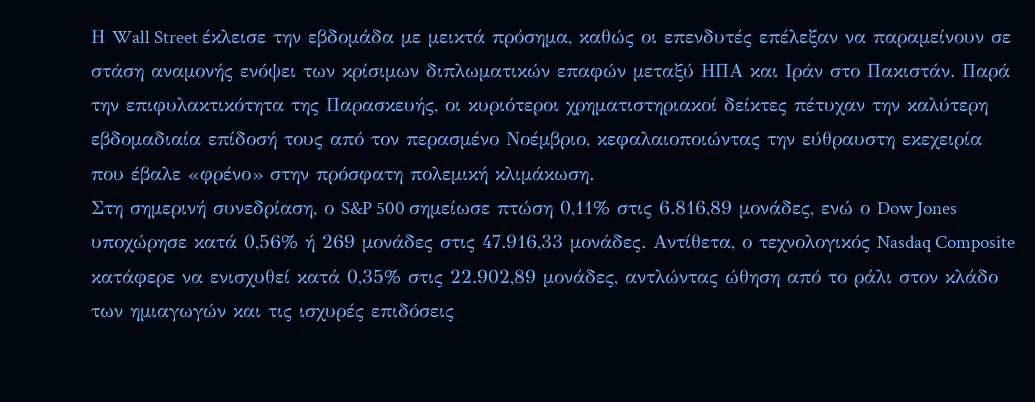Η Wall Street έκλεισε την εβδομάδα με μεικτά πρόσημα, καθώς οι επενδυτές επέλεξαν να παραμείνουν σε στάση αναμονής ενόψει των κρίσιμων διπλωματικών επαφών μεταξύ ΗΠΑ και Ιράν στο Πακιστάν. Παρά την επιφυλακτικότητα της Παρασκευής, οι κυριότεροι χρηματιστηριακοί δείκτες πέτυχαν την καλύτερη εβδομαδιαία επίδοσή τους από τον περασμένο Νοέμβριο, κεφαλαιοποιώντας την εύθραυστη εκεχειρία που έβαλε «φρένο» στην πρόσφατη πολεμική κλιμάκωση.
Στη σημερινή συνεδρίαση, ο S&P 500 σημείωσε πτώση 0,11% στις 6.816,89 μονάδες, ενώ ο Dow Jones υποχώρησε κατά 0,56% ή 269 μονάδες στις 47.916,33 μονάδες. Αντίθετα, ο τεχνολογικός Nasdaq Composite κατάφερε να ενισχυθεί κατά 0,35% στις 22.902,89 μονάδες, αντλώντας ώθηση από το ράλι στον κλάδο των ημιαγωγών και τις ισχυρές επιδόσεις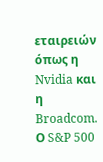εταιρειών όπως η Nvidia και η Broadcom. Ο S&P 500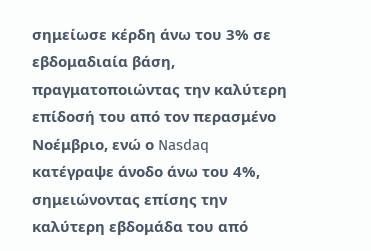σημείωσε κέρδη άνω του 3% σε εβδομαδιαία βάση, πραγματοποιώντας την καλύτερη επίδοσή του από τον περασμένο Νοέμβριο, ενώ ο Nasdaq κατέγραψε άνοδο άνω του 4%, σημειώνοντας επίσης την καλύτερη εβδομάδα του από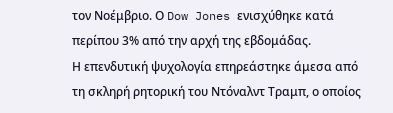τον Νοέμβριο. Ο Dow Jones ενισχύθηκε κατά περίπου 3% από την αρχή της εβδομάδας.
Η επενδυτική ψυχολογία επηρεάστηκε άμεσα από τη σκληρή ρητορική του Ντόναλντ Τραμπ, ο οποίος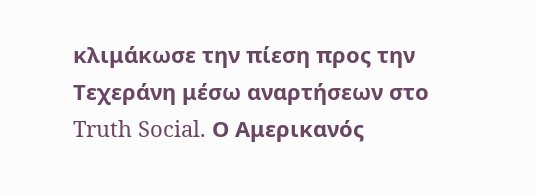κλιμάκωσε την πίεση προς την Τεχεράνη μέσω αναρτήσεων στο Truth Social. Ο Αμερικανός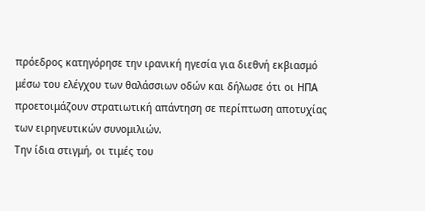πρόεδρος κατηγόρησε την ιρανική ηγεσία για διεθνή εκβιασμό μέσω του ελέγχου των θαλάσσιων οδών και δήλωσε ότι οι ΗΠΑ προετοιμάζουν στρατιωτική απάντηση σε περίπτωση αποτυχίας των ειρηνευτικών συνομιλιών.
Την ίδια στιγμή, οι τιμές του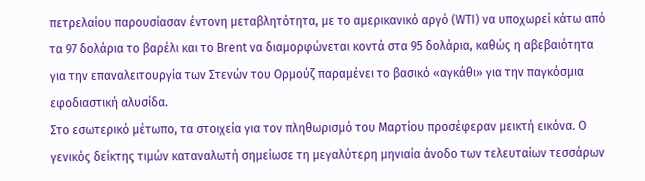πετρελαίου παρουσίασαν έντονη μεταβλητότητα, με το αμερικανικό αργό (WTI) να υποχωρεί κάτω από τα 97 δολάρια το βαρέλι και το Brent να διαμορφώνεται κοντά στα 95 δολάρια, καθώς η αβεβαιότητα για την επαναλειτουργία των Στενών του Ορμούζ παραμένει το βασικό «αγκάθι» για την παγκόσμια εφοδιαστική αλυσίδα.
Στο εσωτερικό μέτωπο, τα στοιχεία για τον πληθωρισμό του Μαρτίου προσέφεραν μεικτή εικόνα. Ο γενικός δείκτης τιμών καταναλωτή σημείωσε τη μεγαλύτερη μηνιαία άνοδο των τελευταίων τεσσάρων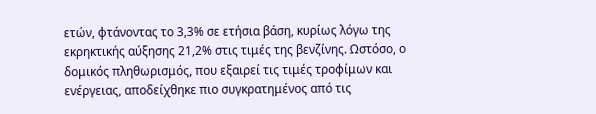ετών, φτάνοντας το 3,3% σε ετήσια βάση, κυρίως λόγω της εκρηκτικής αύξησης 21,2% στις τιμές της βενζίνης. Ωστόσο, ο δομικός πληθωρισμός, που εξαιρεί τις τιμές τροφίμων και ενέργειας, αποδείχθηκε πιο συγκρατημένος από τις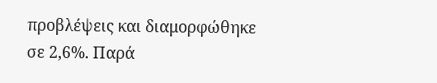προβλέψεις και διαμορφώθηκε σε 2,6%. Παρά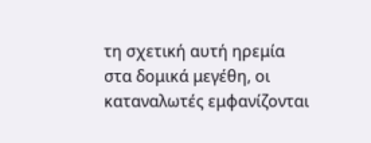τη σχετική αυτή ηρεμία στα δομικά μεγέθη, οι καταναλωτές εμφανίζονται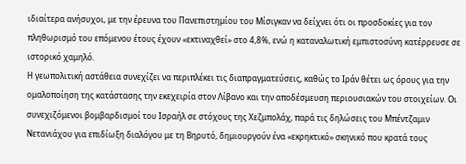ιδιαίτερα ανήσυχοι, με την έρευνα του Πανεπιστημίου του Μίσιγκαν να δείχνει ότι οι προσδοκίες για τον πληθωρισμό του επόμενου έτους έχουν «εκτιναχθεί» στο 4,8%, ενώ η καταναλωτική εμπιστοσύνη κατέρρευσε σε ιστορικό χαμηλό.
Η γεωπολιτική αστάθεια συνεχίζει να περιπλέκει τις διαπραγματεύσεις, καθώς το Ιράν θέτει ως όρους για την ομαλοποίηση της κατάστασης την εκεχειρία στον Λίβανο και την αποδέσμευση περιουσιακών του στοιχείων. Οι συνεχιζόμενοι βομβαρδισμοί του Ισραήλ σε στόχους της Χεζμπολάχ, παρά τις δηλώσεις του Μπέντζαμιν Νετανιάχου για επιδίωξη διαλόγου με τη Βηρυτό, δημιουργούν ένα «εκρηκτικό» σκηνικό που κρατά τους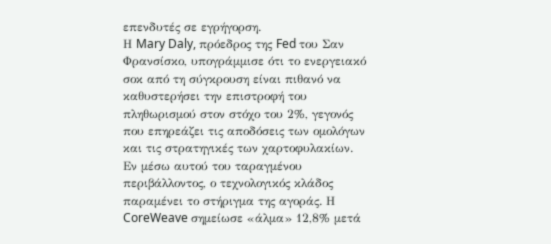επενδυτές σε εγρήγορση.
Η Mary Daly, πρόεδρος της Fed του Σαν Φρανσίσκο, υπογράμμισε ότι το ενεργειακό σοκ από τη σύγκρουση είναι πιθανό να καθυστερήσει την επιστροφή του πληθωρισμού στον στόχο του 2%, γεγονός που επηρεάζει τις αποδόσεις των ομολόγων και τις στρατηγικές των χαρτοφυλακίων. Εν μέσω αυτού του ταραγμένου περιβάλλοντος, ο τεχνολογικός κλάδος παραμένει το στήριγμα της αγοράς. Η CoreWeave σημείωσε «άλμα» 12,8% μετά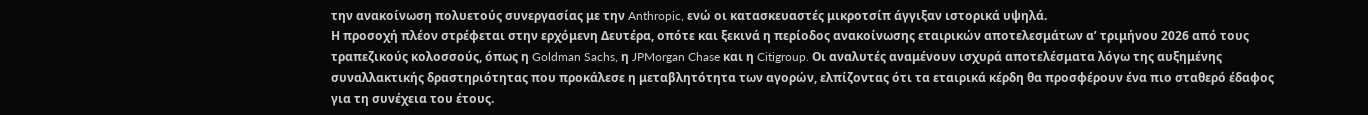την ανακοίνωση πολυετούς συνεργασίας με την Anthropic, ενώ οι κατασκευαστές μικροτσίπ άγγιξαν ιστορικά υψηλά.
Η προσοχή πλέον στρέφεται στην ερχόμενη Δευτέρα, οπότε και ξεκινά η περίοδος ανακοίνωσης εταιρικών αποτελεσμάτων α’ τριμήνου 2026 από τους τραπεζικούς κολοσσούς, όπως η Goldman Sachs, η JPMorgan Chase και η Citigroup. Οι αναλυτές αναμένουν ισχυρά αποτελέσματα λόγω της αυξημένης συναλλακτικής δραστηριότητας που προκάλεσε η μεταβλητότητα των αγορών, ελπίζοντας ότι τα εταιρικά κέρδη θα προσφέρουν ένα πιο σταθερό έδαφος για τη συνέχεια του έτους.